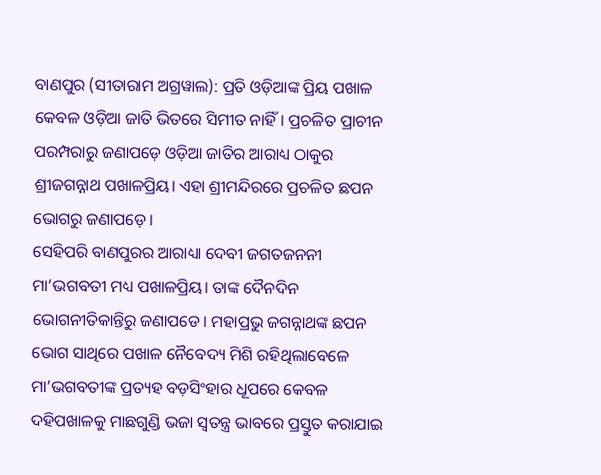ବାଣପୁର (ସୀତାରାମ ଅଗ୍ରୱାଲ): ପ୍ରତି ଓଡ଼ିଆଙ୍କ ପ୍ରିୟ ପଖାଳ କେବଳ ଓଡ଼ିଆ ଜାତି ଭିତରେ ସିମୀତ ନାହିଁ। ପ୍ରଚଳିତ ପ୍ରାଚୀନ ପରମ୍ପରାରୁ ଜଣାପଡ଼େ ଓଡ଼ିଆ ଜାତିର ଆରାଧ୍ୟ ଠାକୁର ଶ୍ରୀଜଗନ୍ନାଥ ପଖାଳପ୍ରିୟ। ଏହା ଶ୍ରୀମନ୍ଦିରରେ ପ୍ରଚଳିତ ଛପନ ଭୋଗରୁ ଜଣାପଡ଼େ।
ସେହିପରି ବାଣପୁରର ଆରାଧ୍ୟା ଦେବୀ ଜଗତଜନନୀ ମା’ଭଗବତୀ ମଧ୍ୟ ପଖାଳପ୍ରିୟ। ତାଙ୍କ ଦୈନଦିନ ଭୋଗନୀତିକାନ୍ତିରୁ ଜଣାପଡେ। ମହାପ୍ରଭୁ ଜଗନ୍ନାଥଙ୍କ ଛପନ ଭୋଗ ସାଥିରେ ପଖାଳ ନୈବେଦ୍ୟ ମିଶି ରହିଥିଲାବେଳେ ମା’ଭଗବତୀଙ୍କ ପ୍ରତ୍ୟହ ବଡ଼ସିଂହାର ଧୂପରେ କେବଳ ଦହିପଖାଳକୁ ମାଛଗୁଣ୍ଡି ଭଜା ସ୍ଵତନ୍ତ୍ର ଭାବରେ ପ୍ରସ୍ତୁତ କରାଯାଇ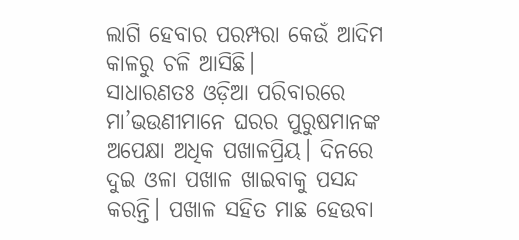ଲାଗି ହେବାର ପରମ୍ପରା କେଉଁ ଆଦିମ କାଳରୁ ଚଳି ଆସିଛି।
ସାଧାରଣତଃ ଓଡ଼ିଆ ପରିବାରରେ ମା’ଭଉଣୀମାନେ ଘରର ପୁରୁଷମାନଙ୍କ ଅପେକ୍ଷା ଅଧିକ ପଖାଳପ୍ରିୟ। ଦିନରେ ଦୁଇ ଓଳା ପଖାଳ ଖାଇବାକୁ ପସନ୍ଦ କରନ୍ତି। ପଖାଳ ସହିତ ମାଛ ହେଉବା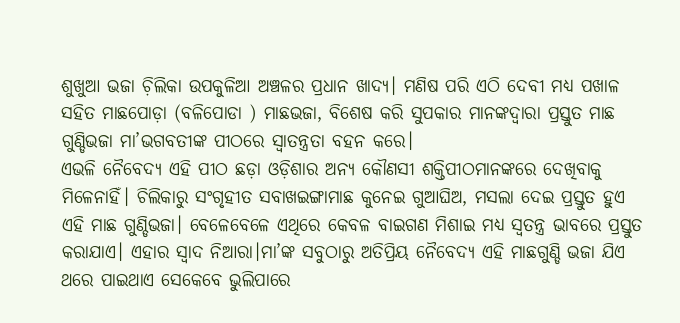ଶୁଖୁଆ ଭଜା ଚ଼ିଲିକା ଉପକୁଳିଆ ଅଞ୍ଚଳର ପ୍ରଧାନ ଖାଦ୍ୟ। ମଣିଷ ପରି ଏଠି ଦେବୀ ମଧ୍ୟ ପଖାଳ ସହିତ ମାଛପୋଡ଼ା (ବଳିପୋଡା ) ମାଛଭଜା, ବିଶେଷ କରି ସୁପକାର ମାନଙ୍କଦ୍ଵାରା ପ୍ରସ୍ତୁତ ମାଛ ଗୁଣ୍ଡିଭଜା ମା’ଭଗବତୀଙ୍କ ପୀଠରେ ସ୍ୱାତନ୍ତ୍ରତା ବହନ କରେ।
ଏଭଳି ନୈବେଦ୍ୟ ଏହି ପୀଠ ଛଡ଼ା ଓଡ଼ିଶାର ଅନ୍ୟ କୌଣସୀ ଶକ୍ତିପୀଠମାନଙ୍କରେ ଦେଖିବାକୁ ମିଳେନାହିଁ। ଚିଲିକାରୁ ସଂଗୃହୀତ ସବାଖଇଙ୍ଗାମାଛ କୁନେଇ ଗୁଆଘିଅ, ମସଲା ଦେଇ ପ୍ରସ୍ତୁତ ହୁଏ ଏହି ମାଛ ଗୁଣ୍ଡିଭଜା। ବେଳେବେଳେ ଏଥିରେ କେବଳ ବାଇଗଣ ମିଶାଇ ମଧ୍ୟ ସ୍ୱତନ୍ତ୍ର ଭାବରେ ପ୍ରସ୍ତୁତ କରାଯାଏ। ଏହାର ସ୍ଵାଦ ନିଆରା।ମା’ଙ୍କ ସବୁଠାରୁ ଅତିପ୍ରିୟ ନୈବେଦ୍ୟ ଏହି ମାଛଗୁଣ୍ଡି ଭଜା ଯିଏ ଥରେ ପାଇଥାଏ ସେକେବେ ଭୁଲିପାରେ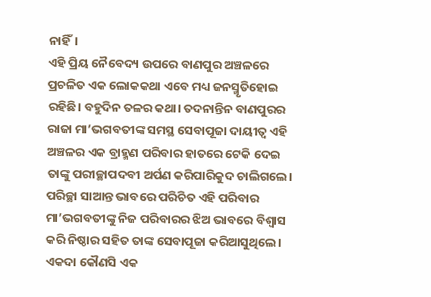ନାହିଁ।
ଏହି ପ୍ରିୟ ନୈବେଦ୍ୟ ଉପରେ ବାଣପୁର ଅଞ୍ଚଳରେ ପ୍ରଚଳିତ ଏକ ଲୋକକଥା ଏବେ ମଧ୍ୟ ଜନସ୍ମୃତିହୋଇ ରହିଛି। ବହୁଦିନ ତଳର କଥା। ତଦନାନ୍ତିନ ବାଣପୁରର ରାଜା ମା’ଭଗବତୀଙ୍କ ସମସ୍ଥ ସେବାପୂଜା ଦାୟୀତ୍ୱ ଏହି ଅଞ୍ଚଳର ଏକ ବ୍ରାହ୍ମଣ ପରିବାର ହାତରେ ଟେକି ଦେଇ ତାଙ୍କୁ ପରୀଚ୍ଛାପଦବୀ ଅର୍ପଣ କରିପାରିକୁଦ ଚାଲିଗଲେ। ପରିଚ୍ଛା ସାଆନ୍ତ ଭାବରେ ପରିଚିତ ଏହି ପରିବାର ମା’ଭଗବତୀଙ୍କୁ ନିଜ ପରିବାରର ଝିଅ ଭାବରେ ବିଶ୍ୱାସ କରି ନିଷ୍ଠାର ସହିତ ତାଙ୍କ ସେବାପୂଜା କରିଆସୁଥିଲେ।
ଏକଦା କୌଣସି ଏକ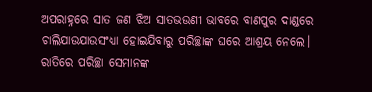ଅପରାହ୍ନରେ ସାତ ଜଣ ଝିଅ ସାତଭଉଣୀ ଭାବରେ ବାଣପୁର ଦାଣ୍ଡରେ ଚାଲିଯାଉଯାଉସଂଧ୍ୟା ହୋଇଯିବାରୁ ପରିଚ୍ଛାଙ୍କ ଘରେ ଆଶ୍ରୟ ନେଲେ। ରାତିରେ ପରିଚ୍ଛା ସେମାନଙ୍କ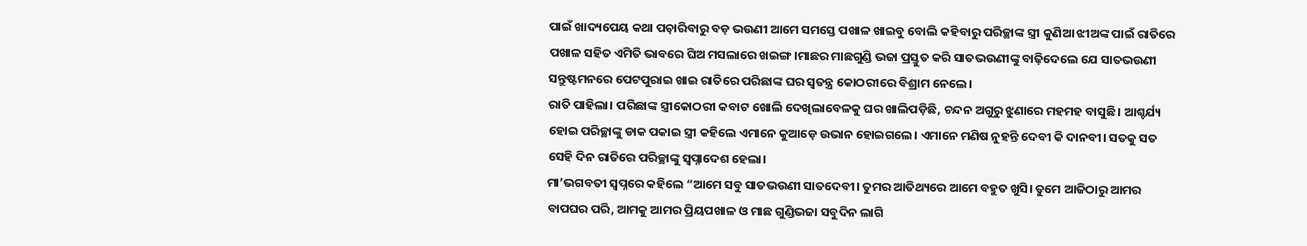ପାଇଁ ଖାଦ୍ୟପେୟ କଥା ପଚ଼ାରିବାରୁ ବଡ଼ ଭଉଣୀ ଆମେ ସମସ୍ତେ ପଖାଳ ଖାଇବୁ ବୋଲି କହିବାରୁ ପରିଚ୍ଛାଙ୍କ ସ୍ତ୍ରୀ କୁଣିଆ ଝୀଅଙ୍କ ପାଇଁ ରାତିରେ ପଖାଳ ସହିତ ଏମିତି ଭାବରେ ଘିଅ ମସଲାରେ ଖଇଙ୍ଗ।ମାଛର ମାଛଗୁଣ୍ଡି ଭଜା ପ୍ରସ୍ତୁତ କରି ସାତଭଉଣୀଙ୍କୁ ବାଢ଼ିଦେଲେ ଯେ ସାତଭଉଣୀ ସନ୍ତୁଷ୍ଟମନରେ ପେଟପୁରାଇ ଖାଇ ରାତିରେ ପରିଛାଙ୍କ ଘର ସ୍ଵତନ୍ତ୍ର କୋଠରୀରେ ବିଶ୍ରାମ ନେଲେ।
ରାତି ପାହିଲା। ପରିଛାଙ୍କ ସ୍ତ୍ରୀକୋଠରୀ କବାଟ ଖୋଲି ଦେଖିଲାବେଳକୁ ଘର ଖାଲିପଡ଼ିଛି, ଚନ୍ଦନ ଅଗୁରୁ ଝୁଣାରେ ମହମହ ବାସୁଛି। ଆଶ୍ଚର୍ଯ୍ୟ ହୋଇ ପରିଚ୍ଛାଙ୍କୁ ଡାକ ପକାଇ ସ୍ତ୍ରୀ କହିଲେ ଏମାନେ କୁଆଡ଼େ ଉଭାନ ହୋଇଗଲେ। ଏମାନେ ମଣିଷ ନୁହନ୍ତି ଦେବୀ କି ଦାନବୀ। ସତକୁ ସତ ସେହି ଦିନ ରାତିରେ ପରିଚ୍ଛାଙ୍କୁ ସ୍ୱପ୍ନାଦେଶ ହେଲା।
ମା’ଭଗବତୀ ସ୍ୱପ୍ନରେ କହିଲେ “ଆମେ ସବୁ ସାତଭଉଣୀ ସାତଦେବୀ। ତୁମର ଆତିଥ୍ୟରେ ଆମେ ବହୁତ ଖୁସି। ତୁମେ ଆଜିଠାରୁ ଆମର ବାପଘର ପରି, ଆମକୁ ଆମର ପ୍ରିୟପଖାଳ ଓ ମାଛ ଗୁଣ୍ଡିଭଜା ସବୁଦିନ ଲାଗି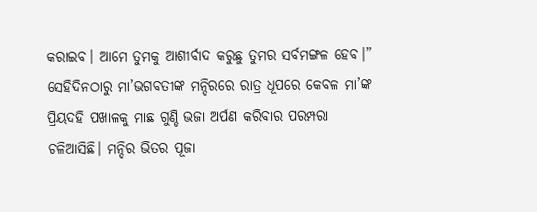କରାଇବ। ଆମେ ତୁମକୁ ଆଶୀର୍ବାଦ କରୁଛୁ ତୁମର ସର୍ବମଙ୍ଗଳ ହେବ।”
ସେହିଦିନଠାରୁ ମା’ଭଗବତୀଙ୍କ ମନ୍ଦିରରେ ରାତ୍ର ଧୂପରେ କେବଳ ମା’ଙ୍କ ପ୍ରିୟଦହି ପଖାଳକୁ ମାଛ ଗୁଣ୍ଡି ଭଜା ଅର୍ପଣ କରିବାର ପରମ୍ପରା ଚଳିଆସିଛି। ମନ୍ଦିର ଭିତର ପୂଜା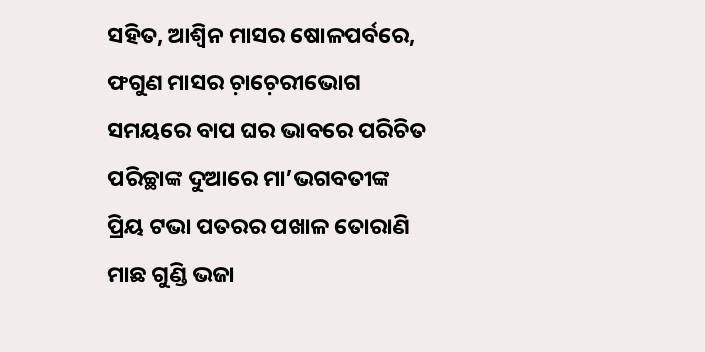ସହିତ, ଆଶ୍ୱିନ ମାସର ଷୋଳପର୍ବରେ, ଫଗୁଣ ମାସର ଚ଼ାଚ଼େରୀଭୋଗ ସମୟରେ ବାପ ଘର ଭାବରେ ପରିଚିତ ପରିଚ୍ଛାଙ୍କ ଦୁଆରେ ମା’ଭଗବତୀଙ୍କ ପ୍ରିୟ ଟଭା ପତରର ପଖାଳ ତୋରାଣି ମାଛ ଗୁଣ୍ଡି ଭଜା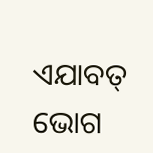ଏଯାବତ୍ ଭୋଗ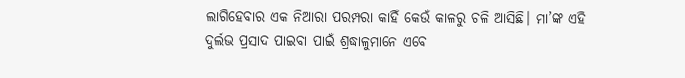ଲାଗିହେବାର ଏକ ନିଆରା ପରମ୍ପରା କାହିଁ କେଉଁ କାଳରୁ ଚଳି ଆସିଛି। ମା’ଙ୍କ ଏହି ଦୁର୍ଲଭ ପ୍ରସାଦ ପାଇବା ପାଇଁ ଶ୍ରଦ୍ଧାଳୁମାନେ ଏବେ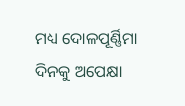ମଧ୍ୟ ଦୋଳପୂର୍ଣ୍ଣିମା ଦିନକୁ ଅପେକ୍ଷା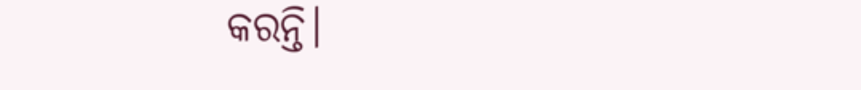କରନ୍ତି।